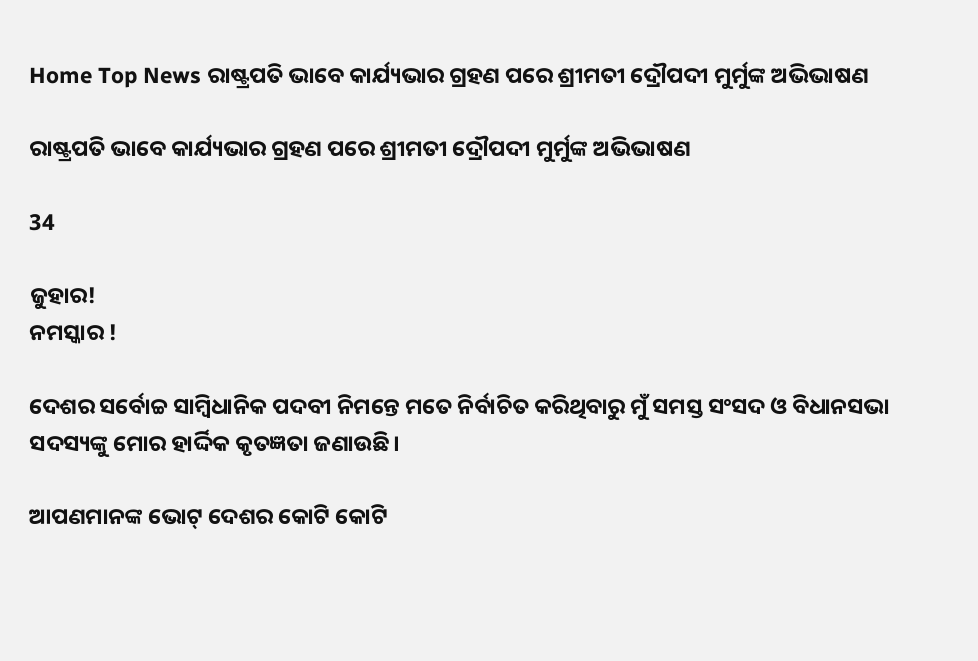Home Top News ରାଷ୍ଟ୍ରପତି ଭାବେ କାର୍ଯ୍ୟଭାର ଗ୍ରହଣ ପରେ ଶ୍ରୀମତୀ ଦ୍ରୌପଦୀ ମୁର୍ମୁଙ୍କ ଅଭିଭାଷଣ

ରାଷ୍ଟ୍ରପତି ଭାବେ କାର୍ଯ୍ୟଭାର ଗ୍ରହଣ ପରେ ଶ୍ରୀମତୀ ଦ୍ରୌପଦୀ ମୁର୍ମୁଙ୍କ ଅଭିଭାଷଣ

34

ଜୁହାର!
ନମସ୍କାର !

ଦେଶର ସର୍ବୋଚ୍ଚ ସାମ୍ବିଧାନିକ ପଦବୀ ନିମନ୍ତେ ମତେ ନିର୍ବାଚିତ କରିଥିବାରୁ ମୁଁ ସମସ୍ତ ସଂସଦ ଓ ବିଧାନସଭା ସଦସ୍ୟଙ୍କୁ ମୋର ହାର୍ଦ୍ଦିକ କୃତଜ୍ଞତା ଜଣାଉଛି।

ଆପଣମାନଙ୍କ ଭୋଟ୍ ଦେଶର କୋଟି କୋଟି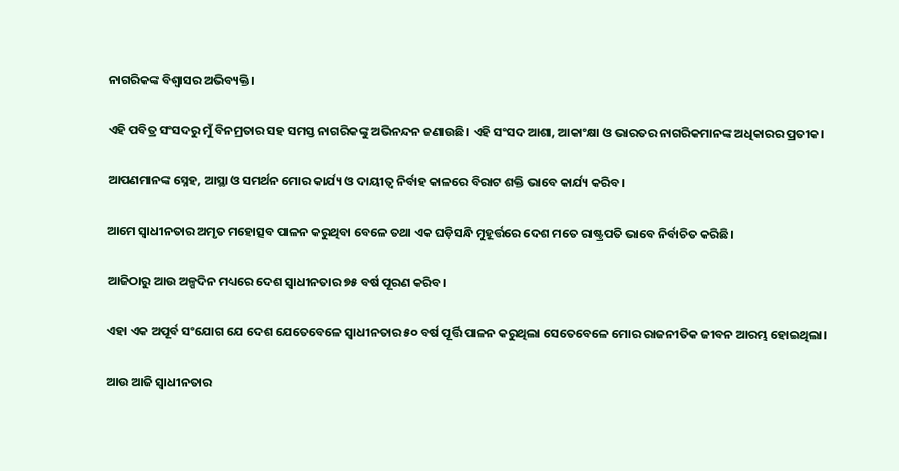ନାଗରିକଙ୍କ ବିଶ୍ୱାସର ଅଭିବ୍ୟକ୍ତି।

ଏହି ପବିତ୍ର ସଂସଦରୁ ମୁଁ ବିନମ୍ରତାର ସହ ସମସ୍ତ ନାଗରିକଙ୍କୁ ଅଭିନନ୍ଦନ ଜଣାଉଛି। ଏହି ସଂସଦ ଆଶା, ଆକାଂକ୍ଷା ଓ ଭାରତର ନାଗରିକମାନଙ୍କ ଅଧିକାରର ପ୍ରତୀକ।

ଆପଣମାନଙ୍କ ସ୍ନେହ, ଆସ୍ଥା ଓ ସମର୍ଥନ ମୋର କାର୍ଯ୍ୟ ଓ ଦାୟୀତ୍ୱ ନିର୍ବାହ କାଳରେ ବିରାଟ ଶକ୍ତି ଭାବେ କାର୍ଯ୍ୟ କରିବ।

ଆମେ ସ୍ୱାଧୀନତାର ଅମୃତ ମହୋତ୍ସବ ପାଳନ କରୁଥିବା ବେଳେ ତଥା ଏକ ଘଡ଼ିସନ୍ଧି ମୁହୂର୍ତ୍ତରେ ଦେଶ ମତେ ରାଷ୍ଟ୍ରପତି ଭାବେ ନିର୍ବାଚିତ କରିଛି।

ଆଜିଠାରୁ ଆଉ ଅଳ୍ପଦିନ ମଧ୍ୟରେ ଦେଶ ସ୍ୱାଧୀନତାର ୭୫ ବର୍ଷ ପୂରଣ କରିବ।

ଏହା ଏକ ଅପୂର୍ବ ସଂଯୋଗ ଯେ ଦେଶ ଯେତେବେଳେ ସ୍ୱାଧୀନତାର ୫୦ ବର୍ଷ ପୂର୍ତ୍ତି ପାଳନ କରୁଥିଲା ସେତେବେଳେ ମୋର ରାଜନୀତିକ ଜୀବନ ଆରମ୍ଭ ହୋଇଥିଲା।

ଆଉ ଆଜି ସ୍ୱାଧୀନତାର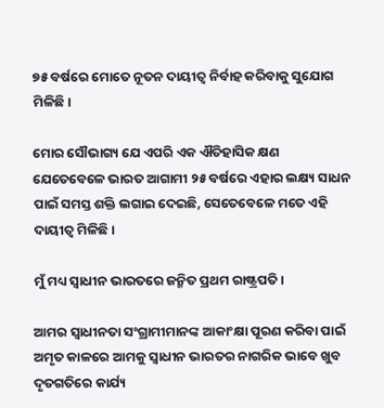୭୫ ବର୍ଷରେ ମୋତେ ନୂତନ ଦାୟୀତ୍ୱ ନିର୍ବାହ କରିବାକୁ ସୁଯୋଗ ମିଳିଛି।

ମୋର ସୌଭାଗ୍ୟ ଯେ ଏପରି ଏକ ଐତିହାସିକ କ୍ଷଣ ଯେତେବେଳେ ଭାରତ ଆଗାମୀ ୨୫ ବର୍ଷରେ ଏହାର ଲକ୍ଷ୍ୟ ସାଧନ ପାଇଁ ସମସ୍ତ ଶକ୍ତି ଲଗାଇ ଦେଇଛି, ସେତେବେଳେ ମତେ ଏହି ଦାୟୀତ୍ୱ ମିଳିଛି।

ମୁଁ ମଧ୍ୟ ସ୍ୱାଧୀନ ଭାରତରେ ଜନ୍ମିତ ପ୍ରଥମ ରାଷ୍ଟ୍ରପତି।

ଆମର ସ୍ୱାଧୀନତା ସଂଗ୍ରାମୀମାନଙ୍କ ଆକାଂକ୍ଷା ପୂରଣ କରିବା ପାଇଁ ଅମୃତ କାଳରେ ଆମକୁ ସ୍ୱାଧୀନ ଭାରତର ନାଗରିକ ଭାବେ ଖୁବ ଦୃତଗତିରେ କାର୍ଯ୍ୟ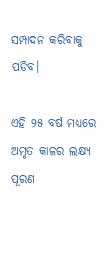ସମ୍ପାଦନ କରିବାକୁ ପଡିବ।

ଏହି ୨୫ ବର୍ଷ ମଧ୍ୟରେ ଅମୃତ କାଳର ଲକ୍ଷ୍ୟ ପୂରଣ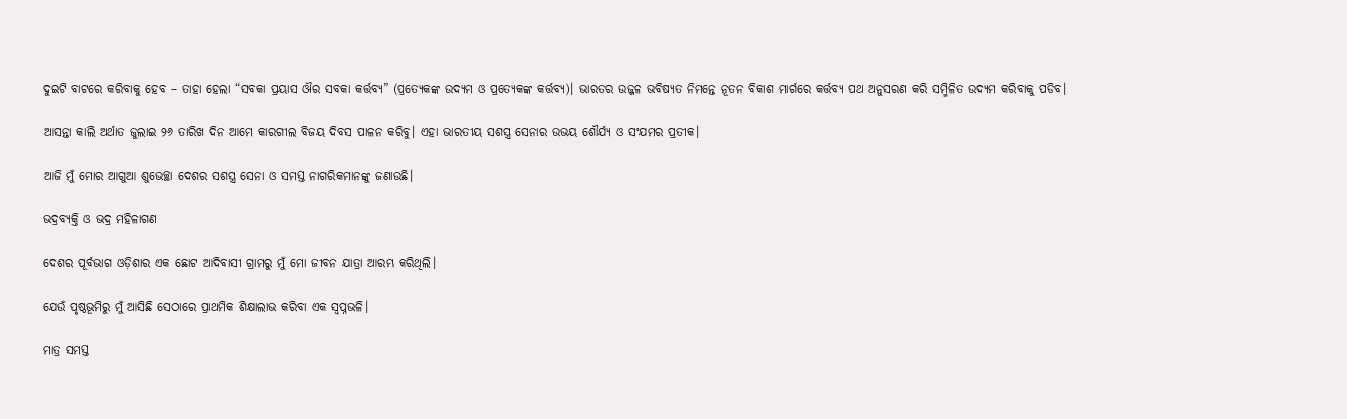ଦୁଇଟି ବାଟରେ କରିବାକୁ ହେବ – ତାହା ହେଲା “ସବକା ପ୍ରୟାସ ଔର ସବକା କର୍ତ୍ତବ୍ୟ” (ପ୍ରତ୍ୟେକଙ୍କ ଉଦ୍ୟମ ଓ ପ୍ରତ୍ୟେକଙ୍କ କର୍ତ୍ତବ୍ୟ)। ଭାରତର ଉଜ୍ଜଳ ଭବିଷ୍ୟତ ନିମନ୍ତେ ନୂତନ ବିକାଶ ମାର୍ଗରେ କର୍ତ୍ତବ୍ୟ ପଥ ଅନୁସରଣ କରି ସମ୍ମିଳିତ ଉଦ୍ୟମ କରିବାକୁ ପଡିବ।

ଆସନ୍ତା କାଲି ଅର୍ଥାତ ଜୁଲାଇ ୨୬ ତାରିଖ ଦିନ ଆମେ କାରଗୀଲ ବିଜୟ ଦିବସ ପାଳନ କରିବୁ। ଏହା ଭାରତୀୟ ସଶସ୍ତ୍ର ସେନାର ଉଭୟ ଶୌର୍ଯ୍ୟ ଓ ସଂଯମର ପ୍ରତୀକ।

ଆଜି ମୁଁ ମୋର ଆଗୁଆ ଶୁଭେଚ୍ଛା ଦେଶର ସଶସ୍ତ୍ର ସେନା ଓ ସମସ୍ତ ନାଗରିକମାନଙ୍କୁ ଜଣାଉଛି।

ଭଦ୍ରବ୍ୟକ୍ତି ଓ ଭଦ୍ର ମହିଳାଗଣ

ଦେଶର ପୂର୍ବଭାଗ ଓଡ଼ିଶାର ଏକ ଛୋଟ ଆଦିବାସୀ ଗ୍ରାମରୁ ମୁଁ ମୋ ଜୀବନ ଯାତ୍ରା ଆରମ୍ଭ କରିଥିଲି।

ଯେଉଁ ପୃଷ୍ଠଭୂମିରୁ ମୁଁ ଆସିଛି ସେଠାରେ ପ୍ରାଥମିକ ଶିକ୍ଷାଲାଭ କରିବା ଏକ ସ୍ୱପ୍ନଭଳି।

ମାତ୍ର ସମସ୍ତ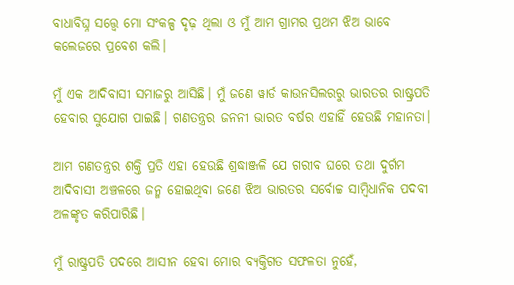ବାଧାବିଘ୍ନ ସତ୍ତ୍ୱେ ମୋ ସଂକଳ୍ପ ଦୃଢ଼ ଥିଲା ଓ ମୁଁ ଆମ ଗ୍ରାମର ପ୍ରଥମ ଝିଅ ଭାବେ କଲେଜରେ ପ୍ରବେଶ କଲି।

ମୁଁ ଏକ ଆଦିବାସୀ ସମାଜରୁ ଆସିଛି। ମୁଁ ଜଣେ ୱାର୍ଡ କାଉନସିଲରରୁ ଭାରତର ରାଷ୍ଟ୍ରପତି ହେବାର ସୁଯୋଗ ପାଇଛି। ଗଣତନ୍ତ୍ରର ଜନନୀ ଭାରତ ବର୍ଷର ଏହାହିଁ ହେଉଛି ମହାନତା।

ଆମ ଗଣତନ୍ତ୍ରର ଶକ୍ତି ପ୍ରତି ଏହା ହେଉଛି ଶ୍ରଦ୍ଧାଞ୍ଜଳି ଯେ ଗରୀବ ଘରେ ତଥା ଦୁର୍ଗମ ଆଦିବାସୀ ଅଞ୍ଚଳରେ ଜନ୍ମ ହୋଇଥିବା ଜଣେ ଝିଅ ଭାରତର ସର୍ବୋଚ୍ଚ ସାମ୍ବିଧାନିକ ପଦବୀ ଅଳଙ୍କୃତ କରିପାରିଛି।

ମୁଁ ରାଷ୍ଟ୍ରପତି ପଦରେ ଆସୀନ ହେବା ମୋର ବ୍ୟକ୍ତିଗତ ସଫଳତା ନୁହେଁ,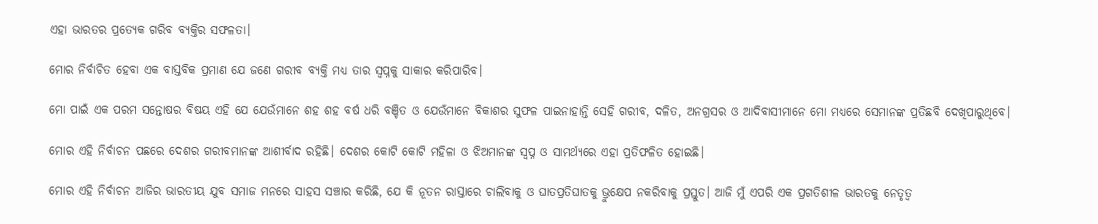ଏହା ଭାରତର ପ୍ରତ୍ୟେକ ଗରିବ ବ୍ୟକ୍ତିର ସଫଳତା।

ମୋର ନିର୍ବାଚିତ ହେବା ଏକ ବାସ୍ତବିକ ପ୍ରମାଣ ଯେ ଜଣେ ଗରୀବ ବ୍ୟକ୍ତି ମଧ୍ୟ ତାର ସ୍ୱପ୍ନକୁ ସାକାର କରିପାରିବ।

ମୋ ପାଇଁ ଏକ ପରମ ସନ୍ତୋଷର ବିଷୟ ଏହି ଯେ ଯେଉଁମାନେ ଶହ ଶହ ବର୍ଷ ଧରି ବଞ୍ଚିତ ଓ ଯେଉଁମାନେ ବିକାଶର ସୁଫଳ ପାଇନାହାନ୍ତି ସେହି ଗରୀବ, ଦଳିତ, ଅନଗ୍ରସର ଓ ଆଦିବାସୀମାନେ ମୋ ମଧ୍ୟରେ ସେମାନଙ୍କ ପ୍ରତିଛବି ଦେଖିପାରୁଥିବେ।

ମୋର ଏହି ନିର୍ବାଚନ ପଛରେ ଦେଶର ଗରୀବମାନଙ୍କ ଆଶୀର୍ବାଦ ରହିଛି। ଦେଶର କୋଟି କୋଟି ମହିଳା ଓ ଝିଅମାନଙ୍କ ସ୍ୱପ୍ନ ଓ ସାମର୍ଥ୍ୟରେ ଏହା ପ୍ରତିଫଳିତ ହୋଇଛି।

ମୋର ଏହି ନିର୍ବାଚନ ଆଜିର ଭାରତୀୟ ଯୁବ ସମାଜ ମନରେ ସାହସ ସଞ୍ଚାର କରିଛି, ଯେ କି ନୂତନ ରାସ୍ତାରେ ଚାଲିବାକୁ ଓ ଘାତପ୍ରତିଘାତକୁ ଭ୍ରୁକ୍ଷେପ ନକରିବାକୁ ପ୍ରସ୍ତୁତ। ଆଜି ମୁଁ ଏପରି ଏକ ପ୍ରଗତିଶୀଳ ଭାରତକୁ ନେତୃତ୍ୱ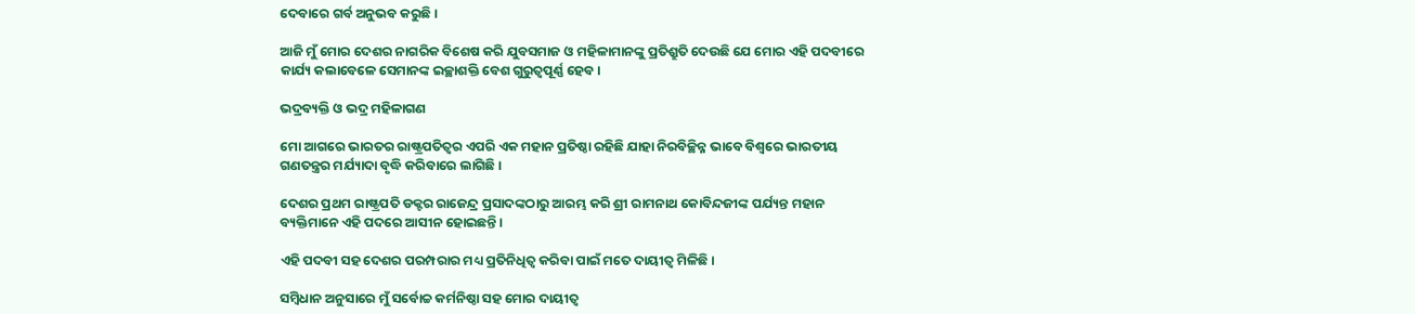ଦେବାରେ ଗର୍ବ ଅନୁଭବ କରୁଛି।

ଆଜି ମୁଁ ମୋର ଦେଶର ନାଗରିକ ବିଶେଷ କରି ଯୁବସମାଜ ଓ ମହିଳାମାନଙ୍କୁ ପ୍ରତିଶ୍ରୁତି ଦେଉଛି ଯେ ମୋର ଏହି ପଦବୀରେ କାର୍ଯ୍ୟ କଲାବେଳେ ସେମାନଙ୍କ ଇଚ୍ଛାଶକ୍ତି ବେଶ ଗୁରୁତ୍ୱପୂର୍ଣ୍ଣ ହେବ।

ଭଦ୍ରବ୍ୟକ୍ତି ଓ ଭଦ୍ର ମହିଳାଗଣ

ମୋ ଆଗରେ ଭାରତର ରାଷ୍ଟ୍ରପତିତ୍ୱର ଏପରି ଏକ ମହାନ ପ୍ରତିଷ୍ଠା ରହିଛି ଯାହା ନିରବିଚ୍ଛିନ୍ନ ଭାବେ ବିଶ୍ୱରେ ଭାରତୀୟ ଗଣତନ୍ତ୍ରର ମର୍ଯ୍ୟାଦା ବୃଦ୍ଧି କରିବାରେ ଲାଗିଛି।

ଦେଶର ପ୍ରଥମ ରାଷ୍ଟ୍ରପତି ଡକ୍ଟର ରାଜେନ୍ଦ୍ର ପ୍ରସାଦଙ୍କଠାରୁ ଆରମ୍ଭ କରି ଶ୍ରୀ ରାମନାଥ କୋବିନ୍ଦଜୀଙ୍କ ପର୍ଯ୍ୟନ୍ତ ମହାନ ବ୍ୟକ୍ତିମାନେ ଏହି ପଦରେ ଆସୀନ ହୋଇଛନ୍ତି।

ଏହି ପଦବୀ ସହ ଦେଶର ପରମ୍ପରାର ମଧ୍ୟ ପ୍ରତିନିଧିତ୍ୱ କରିବା ପାଇଁ ମତେ ଦାୟୀତ୍ୱ ମିଳିଛି।

ସମ୍ବିଧାନ ଅନୁସାରେ ମୁଁ ସର୍ବୋଚ୍ଚ କର୍ମନିଷ୍ଠା ସହ ମୋର ଦାୟୀତ୍ୱ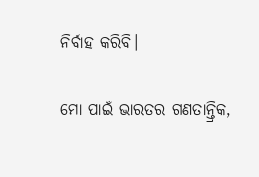ନିର୍ବାହ କରିବି।

ମୋ ପାଇଁ ଭାରତର ଗଣତାନ୍ତ୍ରିକ,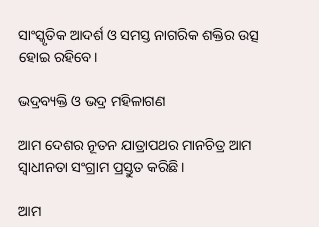ସାଂସ୍କୃତିକ ଆଦର୍ଶ ଓ ସମସ୍ତ ନାଗରିକ ଶକ୍ତିର ଉତ୍ସ ହୋଇ ରହିବେ।

ଭଦ୍ରବ୍ୟକ୍ତି ଓ ଭଦ୍ର ମହିଳାଗଣ

ଆମ ଦେଶର ନୂତନ ଯାତ୍ରାପଥର ମାନଚିତ୍ର ଆମ ସ୍ୱାଧୀନତା ସଂଗ୍ରାମ ପ୍ରସ୍ତୁତ କରିଛି।

ଆମ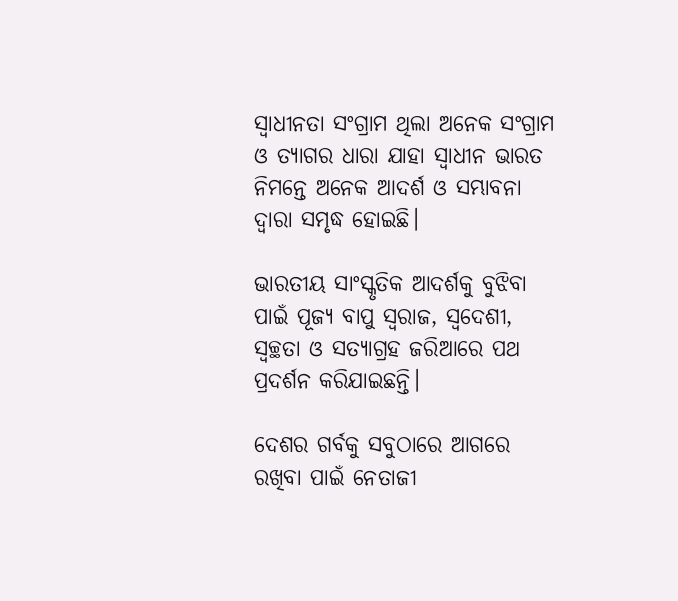ସ୍ୱାଧୀନତା ସଂଗ୍ରାମ ଥିଲା ଅନେକ ସଂଗ୍ରାମ ଓ ତ୍ୟାଗର ଧାରା ଯାହା ସ୍ୱାଧୀନ ଭାରତ ନିମନ୍ତେ ଅନେକ ଆଦର୍ଶ ଓ ସମ୍ଭାବନା ଦ୍ୱାରା ସମୃଦ୍ଧ ହୋଇଛି।

ଭାରତୀୟ ସାଂସ୍କୃତିକ ଆଦର୍ଶକୁ ବୁଝିବା ପାଇଁ ପୂଜ୍ୟ ବାପୁ ସ୍ୱରାଜ, ସ୍ୱଦେଶୀ, ସ୍ୱଚ୍ଛତା ଓ ସତ୍ୟାଗ୍ରହ ଜରିଆରେ ପଥ ପ୍ରଦର୍ଶନ କରିଯାଇଛନ୍ତି।

ଦେଶର ଗର୍ବକୁ ସବୁଠାରେ ଆଗରେ ରଖିବା ପାଇଁ ନେତାଜୀ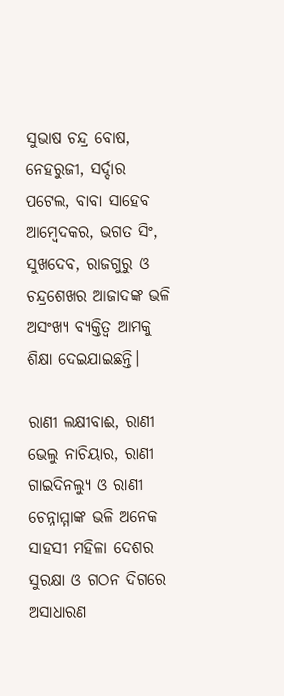ସୁଭାଷ ଚନ୍ଦ୍ର ବୋଷ, ନେହରୁଜୀ, ସର୍ଦ୍ଦାର ପଟେଲ, ବାବା ସାହେବ ଆମ୍ବେଦକର, ଭଗତ ସିଂ, ସୁଖଦେବ, ରାଜଗୁରୁ ଓ ଚନ୍ଦ୍ରଶେଖର ଆଜାଦଙ୍କ ଭଳି ଅସଂଖ୍ୟ ବ୍ୟକ୍ତିତ୍ୱ ଆମକୁ ଶିକ୍ଷା ଦେଇଯାଇଛନ୍ତି।

ରାଣୀ ଲକ୍ଷୀବାଈ, ରାଣୀ ଭେଲୁ ନାଚିୟାର, ରାଣୀ ଗାଇଦିନଲ୍ୟୁ ଓ ରାଣୀ ଚେନ୍ନାମ୍ମାଙ୍କ ଭଳି ଅନେକ ସାହସୀ ମହିଳା ଦେଶର ସୁରକ୍ଷା ଓ ଗଠନ ଦିଗରେ ଅସାଧାରଣ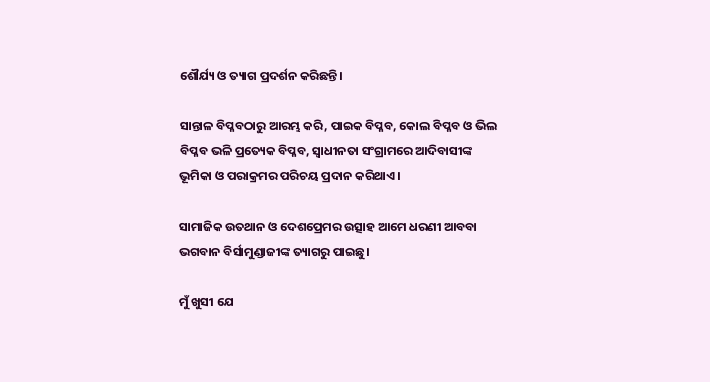ଶୌର୍ଯ୍ୟ ଓ ତ୍ୟାଗ ପ୍ରଦର୍ଶନ କରିଛନ୍ତି।

ସାନ୍ତାଳ ବିପ୍ଳବଠାରୁ ଆରମ୍ଭ କରି, ପାଇକ ବିପ୍ଳବ, କୋଲ ବିପ୍ଳବ ଓ ଭିଲ ବିପ୍ଳବ ଭଳି ପ୍ରତ୍ୟେକ ବିପ୍ଳବ, ସ୍ୱାଧୀନତା ସଂଗ୍ରାମରେ ଆଦିବାସୀଙ୍କ ଭୂମିକା ଓ ପରାକ୍ରମର ପରିଚୟ ପ୍ରଦାନ କରିଥାଏ।

ସାମାଜିକ ଉତଥାନ ଓ ଦେଶପ୍ରେମର ଉତ୍ସାହ ଆମେ ଧରଣୀ ଆବବା ଭଗବାନ ବିର୍ସାମୁଣ୍ଡାଜୀଙ୍କ ତ୍ୟାଗରୁ ପାଇଛୁ।

ମୁଁ ଖୁସୀ ଯେ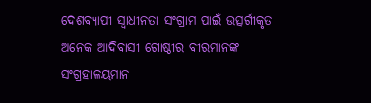ଦେଶବ୍ୟାପୀ ସ୍ୱାଧୀନତା ସଂଗ୍ରାମ ପାଇଁ ଉତ୍ସର୍ଗୀକୃତ ଅନେକ ଆଦିବାସୀ ଗୋଷ୍ଠୀର ବୀରମାନଙ୍କ ସଂଗ୍ରହାଳୟମାନ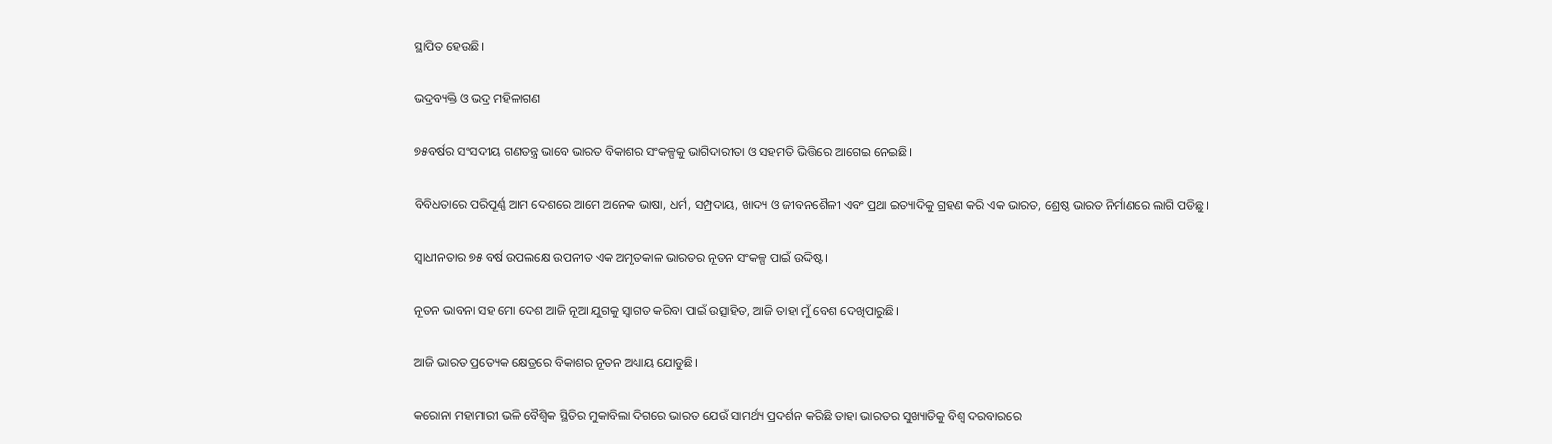ସ୍ଥାପିତ ହେଉଛି।

ଭଦ୍ରବ୍ୟକ୍ତି ଓ ଭଦ୍ର ମହିଳାଗଣ

୭୫ବର୍ଷର ସଂସଦୀୟ ଗଣତନ୍ତ୍ର ଭାବେ ଭାରତ ବିକାଶର ସଂକଳ୍ପକୁ ଭାଗିଦାରୀତା ଓ ସହମତି ଭିତ୍ତିରେ ଆଗେଇ ନେଇଛି।

ବିବିଧତାରେ ପରିପୂର୍ଣ୍ଣ ଆମ ଦେଶରେ ଆମେ ଅନେକ ଭାଷା, ଧର୍ମ, ସମ୍ପ୍ରଦାୟ, ଖାଦ୍ୟ ଓ ଜୀବନଶୈଳୀ ଏବଂ ପ୍ରଥା ଇତ୍ୟାଦିକୁ ଗ୍ରହଣ କରି ଏକ ଭାରତ, ଶ୍ରେଷ୍ଠ ଭାରତ ନିର୍ମାଣରେ ଲାଗି ପଡିଛୁ।

ସ୍ୱାଧୀନତାର ୭୫ ବର୍ଷ ଉପଲକ୍ଷେ ଉପନୀତ ଏକ ଅମୃତକାଳ ଭାରତର ନୂତନ ସଂକଳ୍ପ ପାଇଁ ଉଦ୍ଦିଷ୍ଟ।

ନୂତନ ଭାବନା ସହ ମୋ ଦେଶ ଆଜି ନୂଆ ଯୁଗକୁ ସ୍ୱାଗତ କରିବା ପାଇଁ ଉତ୍ସାହିତ, ଆଜି ତାହା ମୁଁ ବେଶ ଦେଖିପାରୁଛି।

ଆଜି ଭାରତ ପ୍ରତ୍ୟେକ କ୍ଷେତ୍ରରେ ବିକାଶର ନୂତନ ଅଧ୍ୟାୟ ଯୋଡୁଛି।

କରୋନା ମହାମାରୀ ଭଳି ବୈଶ୍ୱିକ ସ୍ଥିତିର ମୁକାବିଲା ଦିଗରେ ଭାରତ ଯେଉଁ ସାମର୍ଥ୍ୟ ପ୍ରଦର୍ଶନ କରିଛି ତାହା ଭାରତର ସୁଖ୍ୟାତିକୁ ବିଶ୍ୱ ଦରବାରରେ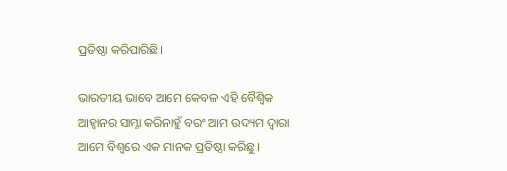ପ୍ରତିଷ୍ଠା କରିପାରିଛି।

ଭାରତୀୟ ଭାବେ ଆମେ କେବଳ ଏହି ବୈଶ୍ୱିକ ଆହ୍ୱାନର ସାମ୍ନା କରିନାହୁଁ ବରଂ ଆମ ଉଦ୍ୟମ ଦ୍ୱାରା ଆମେ ବିଶ୍ୱରେ ଏକ ମାନକ ପ୍ରତିଷ୍ଠା କରିଛୁ।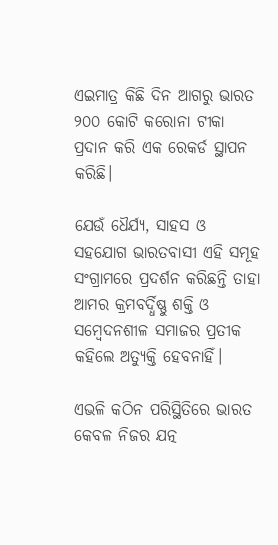ଏଇମାତ୍ର କିଛି ଦିନ ଆଗରୁ ଭାରତ ୨୦୦ କୋଟି କରୋନା ଟୀକା ପ୍ରଦାନ କରି ଏକ ରେକର୍ଡ ସ୍ଥାପନ କରିଛି।

ଯେଉଁ ଧୈର୍ଯ୍ୟ, ସାହସ ଓ ସହଯୋଗ ଭାରତବାସୀ ଏହି ସମୂହ ସଂଗ୍ରାମରେ ପ୍ରଦର୍ଶନ କରିଛନ୍ତି ତାହା ଆମର କ୍ରମବର୍ଦ୍ଧିଷ୍ଣୁ ଶକ୍ତି ଓ ସମ୍ବେଦନଶୀଳ ସମାଜର ପ୍ରତୀକ କହିଲେ ଅତ୍ୟୁକ୍ତି ହେବନାହିଁ।

ଏଭଳି କଠିନ ପରିସ୍ଥିତିରେ ଭାରତ କେବଳ ନିଜର ଯତ୍ନ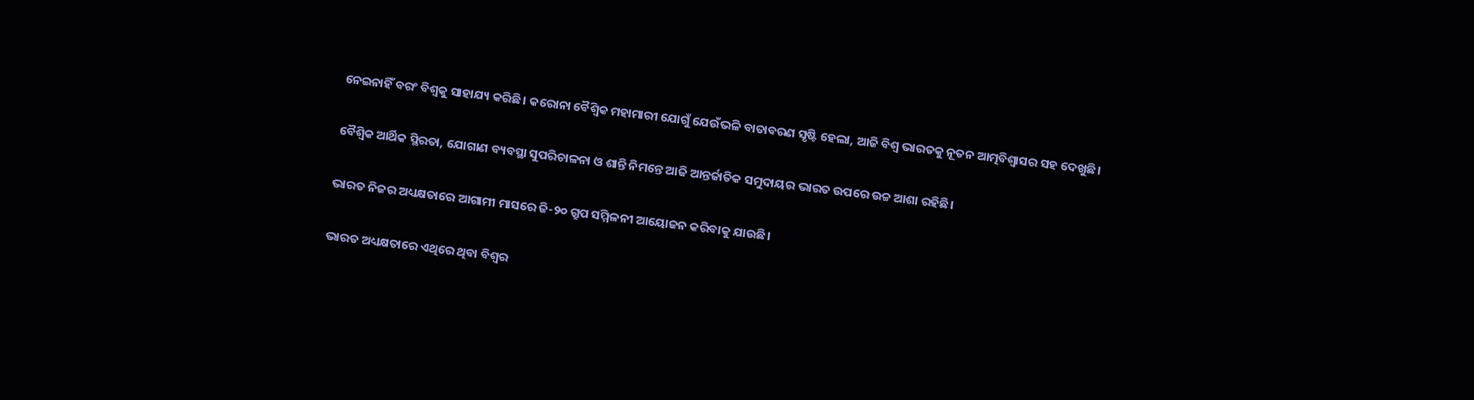ନେଇନାହିଁ ବରଂ ବିଶ୍ୱକୁ ସାହାଯ୍ୟ କରିଛି। କରୋନା ବୈଶ୍ୱିକ ମହାମାରୀ ଯୋଗୁଁ ଯେଉଁଭଳି ବାତାବରଣ ସୃଷ୍ଟି ହେଲା, ଆଜି ବିଶ୍ୱ ଭାରତକୁ ନୂତନ ଆତ୍ମବିଶ୍ୱାସର ସହ ଦେଖୁଛି।

ବୈଶ୍ୱିକ ଆର୍ଥିକ ସ୍ଥିରତା, ଯୋଗାଣ ବ୍ୟବସ୍ଥା ସୁପରିଚାଳନା ଓ ଶାନ୍ତି ନିମନ୍ତେ ଆଜି ଆନ୍ତର୍ଜାତିକ ସମୁଦାୟର ଭାରତ ଉପରେ ଉଚ୍ଚ ଆଶା ରହିଛି।

ଭାରତ ନିଜର ଅଧ୍ୟକ୍ଷତାରେ ଆଗାମୀ ମାସରେ ଜି-୨୦ ଗ୍ରୁପ ସମ୍ମିଳନୀ ଆୟୋଜନ କରିବାକୁ ଯାଉଛି।

ଭାରତ ଅଧ୍ୟକ୍ଷତାରେ ଏଥିରେ ଥିବା ବିଶ୍ୱର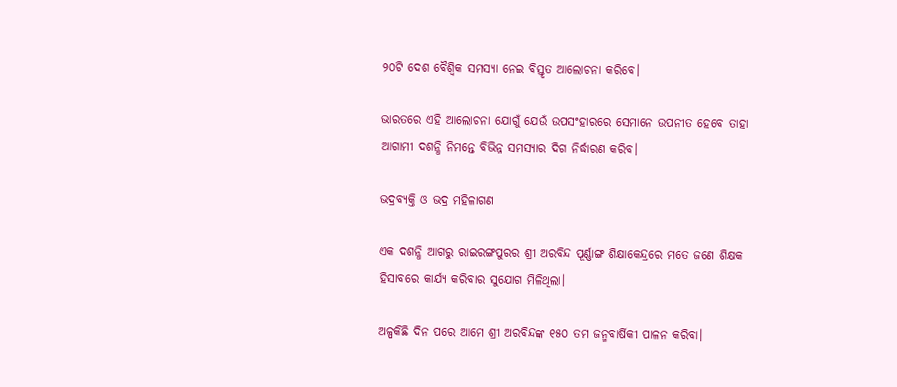୨୦ଟି ଦେଶ ବୈଶ୍ୱିକ ସମସ୍ୟା ନେଇ ବିସ୍ତୃତ ଆଲୋଚନା କରିବେ।

ଭାରତରେ ଏହି ଆଲୋଚନା ଯୋଗୁଁ ଯେଉଁ ଉପସଂହାରରେ ସେମାନେ ଉପନୀତ ହେବେ ତାହା ଆଗାମୀ ଦଶନ୍ଧି ନିମନ୍ତେ ବିଭିନ୍ନ ସମସ୍ୟାର ଦିଗ ନିର୍ଦ୍ଧାରଣ କରିବ।

ଭଦ୍ରବ୍ୟକ୍ତି ଓ ଭଦ୍ର ମହିଳାଗଣ

ଏକ ଦଶନ୍ଧି ଆଗରୁ ରାଇରଙ୍ଗପୁରର ଶ୍ରୀ ଅରବିନ୍ଦ ପୂର୍ଣ୍ଣାଙ୍ଗ ଶିକ୍ଷାକେନ୍ଦ୍ରରେ ମତେ ଜଣେ ଶିକ୍ଷକ ହିସାବରେ କାର୍ଯ୍ୟ କରିବାର ସୁଯୋଗ ମିଳିଥିଲା।

ଅଳ୍ପକିଛି ଦିନ ପରେ ଆମେ ଶ୍ରୀ ଅରବିନ୍ଦଙ୍କ ୧୫୦ ତମ ଜନ୍ମବାର୍ଷିକୀ ପାଳନ କରିବା।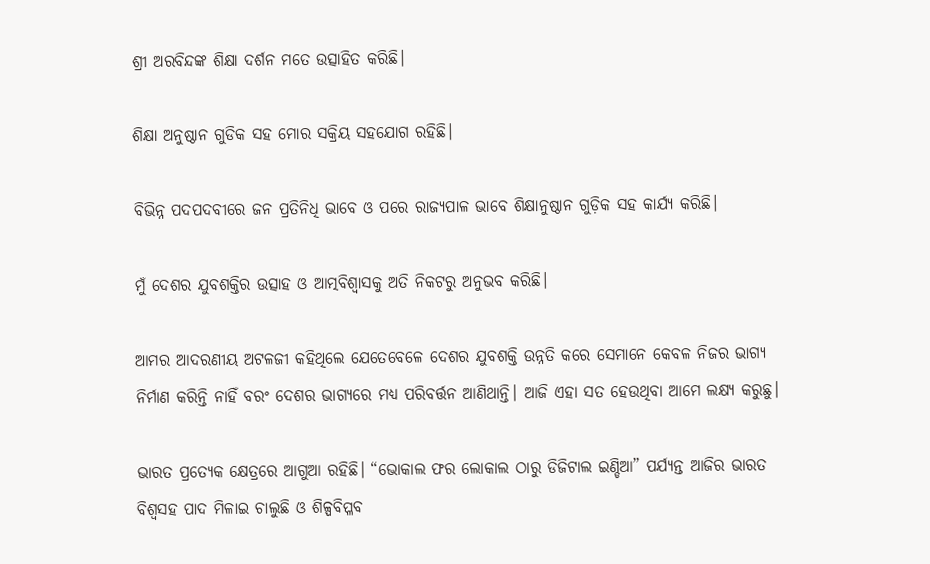ଶ୍ରୀ ଅରବିନ୍ଦଙ୍କ ଶିକ୍ଷା ଦର୍ଶନ ମତେ ଉତ୍ସାହିତ କରିଛି।

ଶିକ୍ଷା ଅନୁଷ୍ଠାନ ଗୁଡିକ ସହ ମୋର ସକ୍ରିୟ ସହଯୋଗ ରହିଛି।

ବିଭିନ୍ନ ପଦପଦବୀରେ ଜନ ପ୍ରତିନିଧି ଭାବେ ଓ ପରେ ରାଜ୍ୟପାଳ ଭାବେ ଶିକ୍ଷାନୁଷ୍ଠାନ ଗୁଡ଼ିକ ସହ କାର୍ଯ୍ୟ କରିଛି।

ମୁଁ ଦେଶର ଯୁବଶକ୍ତିର ଉତ୍ସାହ ଓ ଆତ୍ମବିଶ୍ୱାସକୁ ଅତି ନିକଟରୁ ଅନୁଭବ କରିଛି।

ଆମର ଆଦରଣୀୟ ଅଟଳଜୀ କହିଥିଲେ ଯେତେବେଳେ ଦେଶର ଯୁବଶକ୍ତି ଉନ୍ନତି କରେ ସେମାନେ କେବଳ ନିଜର ଭାଗ୍ୟ ନିର୍ମାଣ କରିନ୍ତି ନାହିଁ ବରଂ ଦେଶର ଭାଗ୍ୟରେ ମଧ୍ୟ ପରିବର୍ତ୍ତନ ଆଣିଥାନ୍ତି। ଆଜି ଏହା ସତ ହେଉଥିବା ଆମେ ଲକ୍ଷ୍ୟ କରୁଛୁ।

ଭାରତ ପ୍ରତ୍ୟେକ କ୍ଷେତ୍ରରେ ଆଗୁଆ ରହିଛି। “ଭୋକାଲ ଫର ଲୋକାଲ ଠାରୁ ଡିଜିଟାଲ ଇଣ୍ଡିଆ” ପର୍ଯ୍ୟନ୍ତ ଆଜିର ଭାରତ ବିଶ୍ୱସହ ପାଦ ମିଳାଇ ଚାଲୁଛି ଓ ଶିଳ୍ପବିପ୍ଳବ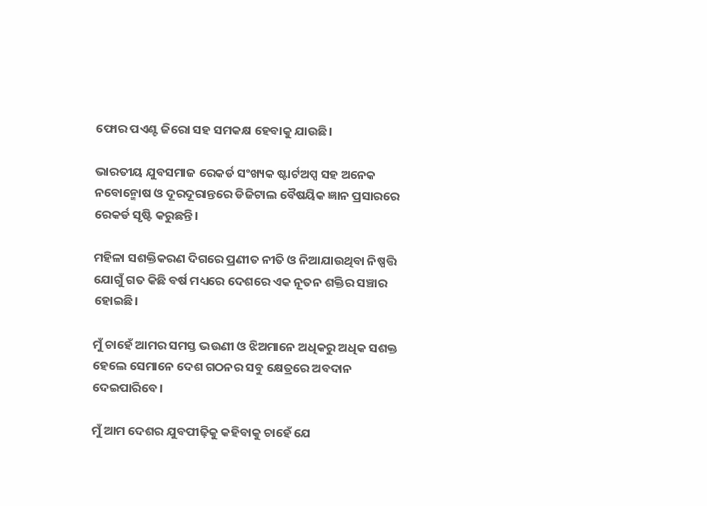ଫୋର ପଏଣ୍ଟ ଜିରୋ ସହ ସମକକ୍ଷ ହେବାକୁ ଯାଉଛି।

ଭାରତୀୟ ଯୁବସମାଜ ରେକର୍ଡ ସଂଖ୍ୟକ ଷ୍ଟାର୍ଟଅପ୍ସ ସହ ଅନେକ ନବୋନ୍ମୋଷ ଓ ଦୂରଦୂରାନ୍ତରେ ଡିଜିଟାଲ ବୈଷୟିକ ଜ୍ଞାନ ପ୍ରସାରରେ ରେକର୍ଡ ସୃଷ୍ଟି କରୁଛନ୍ତି।

ମହିଳା ସଶକ୍ତିକରଣ ଦିଗରେ ପ୍ରଣୀତ ନୀତି ଓ ନିଆଯାଉଥିବା ନିଷ୍ପତ୍ତି ଯୋଗୁଁ ଗତ କିଛି ବର୍ଷ ମଧ୍ୟରେ ଦେଶରେ ଏକ ନୂତନ ଶକ୍ତିର ସଞ୍ଚାର ହୋଇଛି।

ମୁଁ ଚାହେଁ ଆମର ସମସ୍ତ ଭଉଣୀ ଓ ଝିଅମାନେ ଅଧିକରୁ ଅଧିକ ସଶକ୍ତ ହେଲେ ସେମାନେ ଦେଶ ଗଠନର ସବୁ କ୍ଷେତ୍ରରେ ଅବଦାନ ଦେଇପାରିବେ।

ମୁଁ ଆମ ଦେଶର ଯୁବପୀଢ଼ିକୁ କହିବାକୁ ଚାହେଁ ଯେ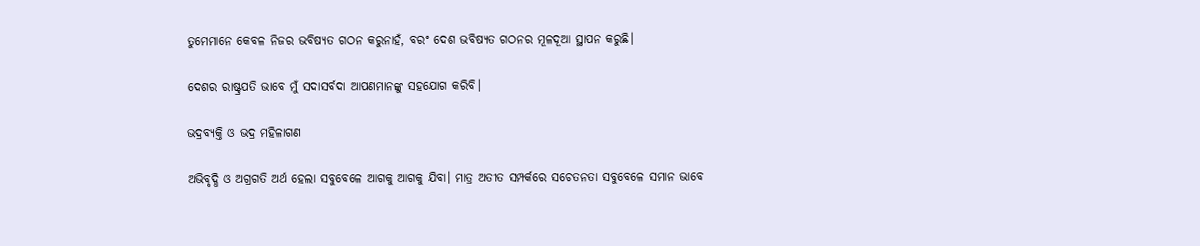ତୁମେମାନେ କେବଳ ନିଜର ଭବିଷ୍ୟତ ଗଠନ କରୁନାହଁ, ବରଂ ଦେଶ ଭବିଷ୍ୟତ ଗଠନର ମୂଳଦୂଆ ସ୍ଥାପନ କରୁଛି।

ଦେଶର ରାଷ୍ଟ୍ରପତି ଭାବେ ମୁଁ ସଦାସର୍ବଦା ଆପଣମାନଙ୍କୁ ସହଯୋଗ କରିବି।

ଭଦ୍ରବ୍ୟକ୍ତି ଓ ଭଦ୍ର ମହିଳାଗଣ

ଅଭିବୃଦ୍ଧି ଓ ଅଗ୍ରଗତି ଅର୍ଥ ହେଲା ସବୁବେଳେ ଆଗକୁ ଆଗକୁ ଯିବା। ମାତ୍ର ଅତୀତ ସମ୍ପର୍କରେ ସଚେତନତା ସବୁବେଳେ ସମାନ ଭାବେ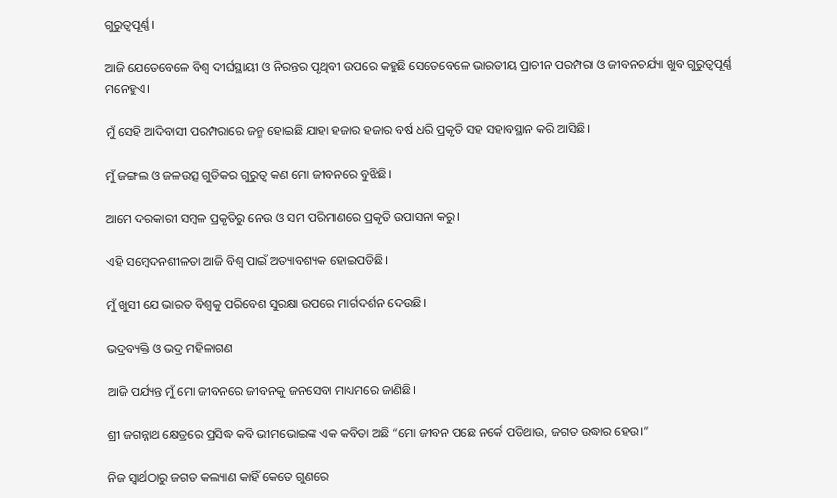ଗୁରୁତ୍ୱପୂର୍ଣ୍ଣ।

ଆଜି ଯେତେବେଳେ ବିଶ୍ୱ ଦୀର୍ଘସ୍ଥାୟୀ ଓ ନିରନ୍ତର ପୃଥିବୀ ଉପରେ କହୁଛି ସେତେବେଳେ ଭାରତୀୟ ପ୍ରାଚୀନ ପରମ୍ପରା ଓ ଜୀବନଚର୍ଯ୍ୟା ଖୁବ ଗୁରୁତ୍ୱପୂର୍ଣ୍ଣ ମନେହୁଏ।

ମୁଁ ସେହି ଆଦିବାସୀ ପରମ୍ପରାରେ ଜନ୍ମ ହୋଇଛି ଯାହା ହଜାର ହଜାର ବର୍ଷ ଧରି ପ୍ରକୃତି ସହ ସହାବସ୍ଥାନ କରି ଆସିଛି।

ମୁଁ ଜଙ୍ଗଲ ଓ ଜଳଉତ୍ସ ଗୁଡିକର ଗୁରୁତ୍ୱ କଣ ମୋ ଜୀବନରେ ବୁଝିଛି।

ଆମେ ଦରକାରୀ ସମ୍ବଳ ପ୍ରକୃତିରୁ ନେଉ ଓ ସମ ପରିମାଣରେ ପ୍ରକୃତି ଉପାସନା କରୁ।

ଏହି ସମ୍ବେଦନଶୀଳତା ଆଜି ବିଶ୍ୱ ପାଇଁ ଅତ୍ୟାବଶ୍ୟକ ହୋଇପଡିଛି।

ମୁଁ ଖୁସୀ ଯେ ଭାରତ ବିଶ୍ୱକୁ ପରିବେଶ ସୁରକ୍ଷା ଉପରେ ମାର୍ଗଦର୍ଶନ ଦେଉଛି।

ଭଦ୍ରବ୍ୟକ୍ତି ଓ ଭଦ୍ର ମହିଳାଗଣ

ଆଜି ପର୍ଯ୍ୟନ୍ତ ମୁଁ ମୋ ଜୀବନରେ ଜୀବନକୁ ଜନସେବା ମାଧ୍ୟମରେ ଜାଣିଛି।

ଶ୍ରୀ ଜଗନ୍ନାଥ କ୍ଷେତ୍ରରେ ପ୍ରସିଦ୍ଧ କବି ଭୀମଭୋଇଙ୍କ ଏକ କବିତା ଅଛି “ମୋ ଜୀବନ ପଛେ ନର୍କେ ପଡିଥାଉ, ଜଗତ ଉଦ୍ଧାର ହେଉ।”

ନିଜ ସ୍ୱାର୍ଥଠାରୁ ଜଗତ କଲ୍ୟାଣ କାହିଁ କେତେ ଗୁଣରେ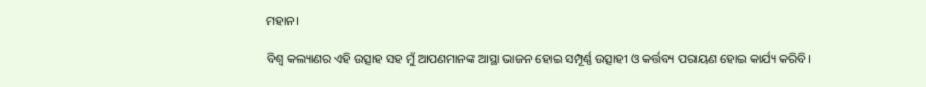ମହାନ।

ବିଶ୍ୱ କଲ୍ୟାଣର ଏହି ଉତ୍ସାହ ସହ ମୁଁ ଆପଣମାନଙ୍କ ଆସ୍ଥା ଭାଜନ ହୋଇ ସମ୍ପୂର୍ଣ୍ଣ ଉତ୍ସାହୀ ଓ କର୍ତ୍ତବ୍ୟ ପରାୟଣ ହୋଇ କାର୍ଯ୍ୟ କରିବି।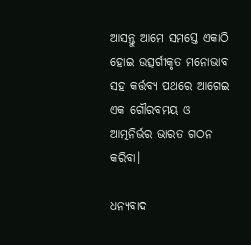ଆସନ୍ତୁ ଆମେ ସମସ୍ତେ ଏକାଠି ହୋଇ ଉତ୍ସର୍ଗୀକୃତ ମନୋଭାବ ସହ କର୍ତ୍ତବ୍ୟ ପଥରେ ଆଗେଇ ଏକ ଗୌରବମୟ ଓ ଆତ୍ମନିର୍ଭର ଭାରତ ଗଠନ କରିବା।

ଧନ୍ୟବାଦ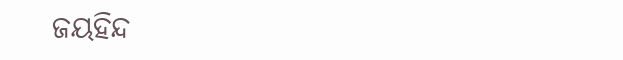ଜୟହିନ୍ଦ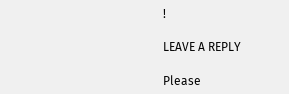!

LEAVE A REPLY

Please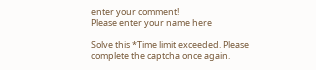enter your comment!
Please enter your name here

Solve this *Time limit exceeded. Please complete the captcha once again.